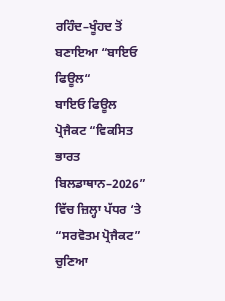ਰਹਿੰਦ–ਖੂੰਹਦ ਤੋਂ ਬਣਾਇਆ “ਬਾਇਓ ਫਿਊਲ“
ਬਾਇਓ ਫਿਊਲ ਪ੍ਰੋਜੈਕਟ “ਵਿਕਸਿਤ ਭਾਰਤ ਬਿਲਡਾਥਾਨ–2026” ਵਿੱਚ ਜ਼ਿਲ੍ਹਾ ਪੱਧਰ ‘ਤੇ “ਸਰਵੋਤਮ ਪ੍ਰੋਜੈਕਟ” ਚੁਣਿਆ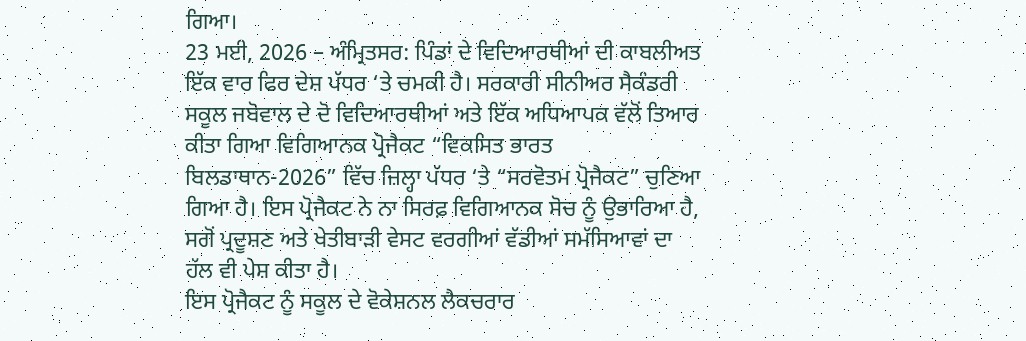ਗਿਆ।
23 ਮਈ, 2026 – ਅੰਮ੍ਰਿਤਸਰ: ਪਿੰਡਾਂ ਦੇ ਵਿਦਿਆਰਥੀਆਂ ਦੀ ਕਾਬਲੀਅਤ ਇੱਕ ਵਾਰ ਫਿਰ ਦੇਸ਼ ਪੱਧਰ ‘ਤੇ ਚਮਕੀ ਹੈ। ਸਰਕਾਰੀ ਸੀਨੀਅਰ ਸੈਕੰਡਰੀ ਸਕੂਲ ਜਬੋਵਾਲ ਦੇ ਦੋ ਵਿਦਿਆਰਥੀਆਂ ਅਤੇ ਇੱਕ ਅਧਿਆਪਕ ਵੱਲੋਂ ਤਿਆਰ ਕੀਤਾ ਗਿਆ ਵਿਗਿਆਨਕ ਪ੍ਰੋਜੈਕਟ “ਵਿਕਸਿਤ ਭਾਰਤ ਬਿਲਡਾਥਾਨ-2026” ਵਿੱਚ ਜ਼ਿਲ੍ਹਾ ਪੱਧਰ ‘ਤੇ “ਸਰਵੋਤਮ ਪ੍ਰੋਜੈਕਟ” ਚੁਣਿਆ ਗਿਆ ਹੈ। ਇਸ ਪ੍ਰੋਜੈਕਟ ਨੇ ਨਾ ਸਿਰਫ਼ ਵਿਗਿਆਨਕ ਸੋਚ ਨੂੰ ਉਭਾਰਿਆ ਹੈ, ਸਗੋਂ ਪ੍ਰਦੂਸ਼ਣ ਅਤੇ ਖੇਤੀਬਾੜੀ ਵੇਸਟ ਵਰਗੀਆਂ ਵੱਡੀਆਂ ਸਮੱਸਿਆਵਾਂ ਦਾ ਹੱਲ ਵੀ ਪੇਸ਼ ਕੀਤਾ ਹੈ।
ਇਸ ਪ੍ਰੋਜੈਕਟ ਨੂੰ ਸਕੂਲ ਦੇ ਵੋਕੇਸ਼ਨਲ ਲੈਕਚਰਾਰ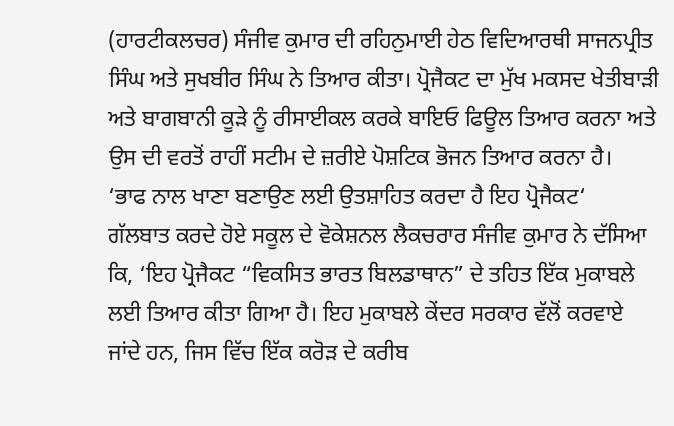(ਹਾਰਟੀਕਲਚਰ) ਸੰਜੀਵ ਕੁਮਾਰ ਦੀ ਰਹਿਨੁਮਾਈ ਹੇਠ ਵਿਦਿਆਰਥੀ ਸਾਜਨਪ੍ਰੀਤ ਸਿੰਘ ਅਤੇ ਸੁਖਬੀਰ ਸਿੰਘ ਨੇ ਤਿਆਰ ਕੀਤਾ। ਪ੍ਰੋਜੈਕਟ ਦਾ ਮੁੱਖ ਮਕਸਦ ਖੇਤੀਬਾੜੀ ਅਤੇ ਬਾਗਬਾਨੀ ਕੂੜੇ ਨੂੰ ਰੀਸਾਈਕਲ ਕਰਕੇ ਬਾਇਓ ਫਿਊਲ ਤਿਆਰ ਕਰਨਾ ਅਤੇ ਉਸ ਦੀ ਵਰਤੋਂ ਰਾਹੀਂ ਸਟੀਮ ਦੇ ਜ਼ਰੀਏ ਪੋਸ਼ਟਿਕ ਭੋਜਨ ਤਿਆਰ ਕਰਨਾ ਹੈ।
‘ਭਾਫ ਨਾਲ ਖਾਣਾ ਬਣਾਉਣ ਲਈ ਉਤਸ਼ਾਹਿਤ ਕਰਦਾ ਹੈ ਇਹ ਪ੍ਰੋਜੈਕਟ‘
ਗੱਲਬਾਤ ਕਰਦੇ ਹੋਏ ਸਕੂਲ ਦੇ ਵੋਕੇਸ਼ਨਲ ਲੈਕਚਰਾਰ ਸੰਜੀਵ ਕੁਮਾਰ ਨੇ ਦੱਸਿਆ ਕਿ, ‘ਇਹ ਪ੍ਰੋਜੈਕਟ “ਵਿਕਸਿਤ ਭਾਰਤ ਬਿਲਡਾਥਾਨ” ਦੇ ਤਹਿਤ ਇੱਕ ਮੁਕਾਬਲੇ ਲਈ ਤਿਆਰ ਕੀਤਾ ਗਿਆ ਹੈ। ਇਹ ਮੁਕਾਬਲੇ ਕੇਂਦਰ ਸਰਕਾਰ ਵੱਲੋਂ ਕਰਵਾਏ ਜਾਂਦੇ ਹਨ, ਜਿਸ ਵਿੱਚ ਇੱਕ ਕਰੋੜ ਦੇ ਕਰੀਬ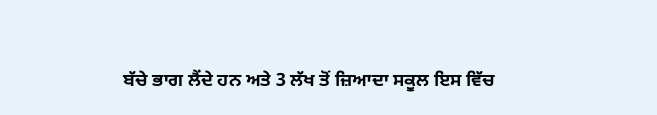ਬੱਚੇ ਭਾਗ ਲੈਂਦੇ ਹਨ ਅਤੇ 3 ਲੱਖ ਤੋਂ ਜ਼ਿਆਦਾ ਸਕੂਲ ਇਸ ਵਿੱਚ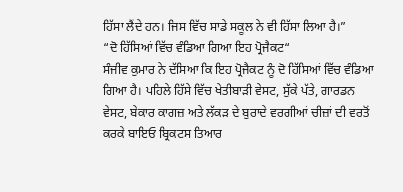ਹਿੱਸਾ ਲੈਂਦੇ ਹਨ। ਜਿਸ ਵਿੱਚ ਸਾਡੇ ਸਕੂਲ ਨੇ ਵੀ ਹਿੱਸਾ ਲਿਆ ਹੈ।”
“ਦੋ ਹਿੱਸਿਆਂ ਵਿੱਚ ਵੰਡਿਆ ਗਿਆ ਇਹ ਪ੍ਰੋਜੈਕਟ“
ਸੰਜੀਵ ਕੁਮਾਰ ਨੇ ਦੱਸਿਆ ਕਿ ਇਹ ਪ੍ਰੋਜੈਕਟ ਨੂੰ ਦੋ ਹਿੱਸਿਆਂ ਵਿੱਚ ਵੰਡਿਆ ਗਿਆ ਹੈ। ਪਹਿਲੇ ਹਿੱਸੇ ਵਿੱਚ ਖੇਤੀਬਾੜੀ ਵੇਸਟ, ਸੁੱਕੇ ਪੱਤੇ, ਗਾਰਡਨ ਵੇਸਟ, ਬੇਕਾਰ ਕਾਗਜ਼ ਅਤੇ ਲੱਕੜ ਦੇ ਬੁਰਾਦੇ ਵਰਗੀਆਂ ਚੀਜ਼ਾਂ ਦੀ ਵਰਤੋਂ ਕਰਕੇ ਬਾਇਓ ਬ੍ਰਿਕਟਸ ਤਿਆਰ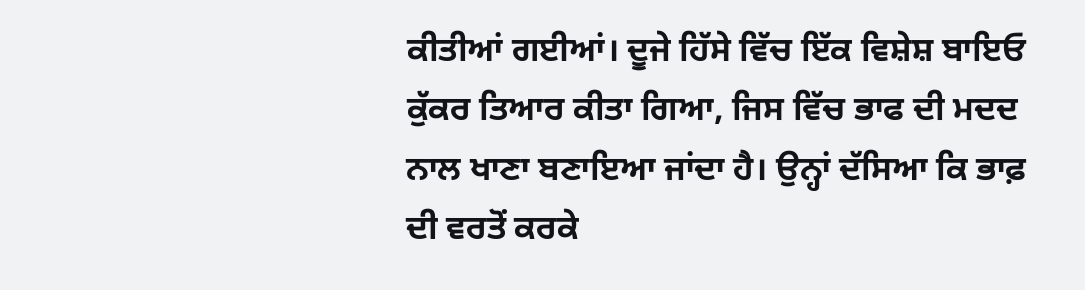ਕੀਤੀਆਂ ਗਈਆਂ। ਦੂਜੇ ਹਿੱਸੇ ਵਿੱਚ ਇੱਕ ਵਿਸ਼ੇਸ਼ ਬਾਇਓ ਕੁੱਕਰ ਤਿਆਰ ਕੀਤਾ ਗਿਆ, ਜਿਸ ਵਿੱਚ ਭਾਫ ਦੀ ਮਦਦ ਨਾਲ ਖਾਣਾ ਬਣਾਇਆ ਜਾਂਦਾ ਹੈ। ਉਨ੍ਹਾਂ ਦੱਸਿਆ ਕਿ ਭਾਫ਼ ਦੀ ਵਰਤੋਂ ਕਰਕੇ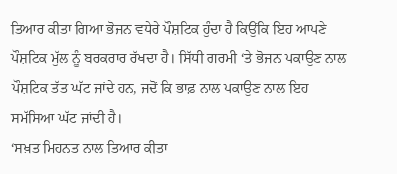ਤਿਆਰ ਕੀਤਾ ਗਿਆ ਭੋਜਨ ਵਧੇਰੇ ਪੌਸ਼ਟਿਕ ਹੁੰਦਾ ਹੈ ਕਿਉਂਕਿ ਇਹ ਆਪਣੇ ਪੌਸ਼ਟਿਕ ਮੁੱਲ ਨੂੰ ਬਰਕਰਾਰ ਰੱਖਦਾ ਹੈ। ਸਿੱਧੀ ਗਰਮੀ ‘ਤੇ ਭੋਜਨ ਪਕਾਉਣ ਨਾਲ ਪੌਸ਼ਟਿਕ ਤੱਤ ਘੱਟ ਜਾਂਦੇ ਹਨ, ਜਦੋਂ ਕਿ ਭਾਫ਼ ਨਾਲ ਪਕਾਉਣ ਨਾਲ ਇਹ ਸਮੱਸਿਆ ਘੱਟ ਜਾਂਦੀ ਹੈ।
‘ਸਖ਼ਤ ਮਿਹਨਤ ਨਾਲ ਤਿਆਰ ਕੀਤਾ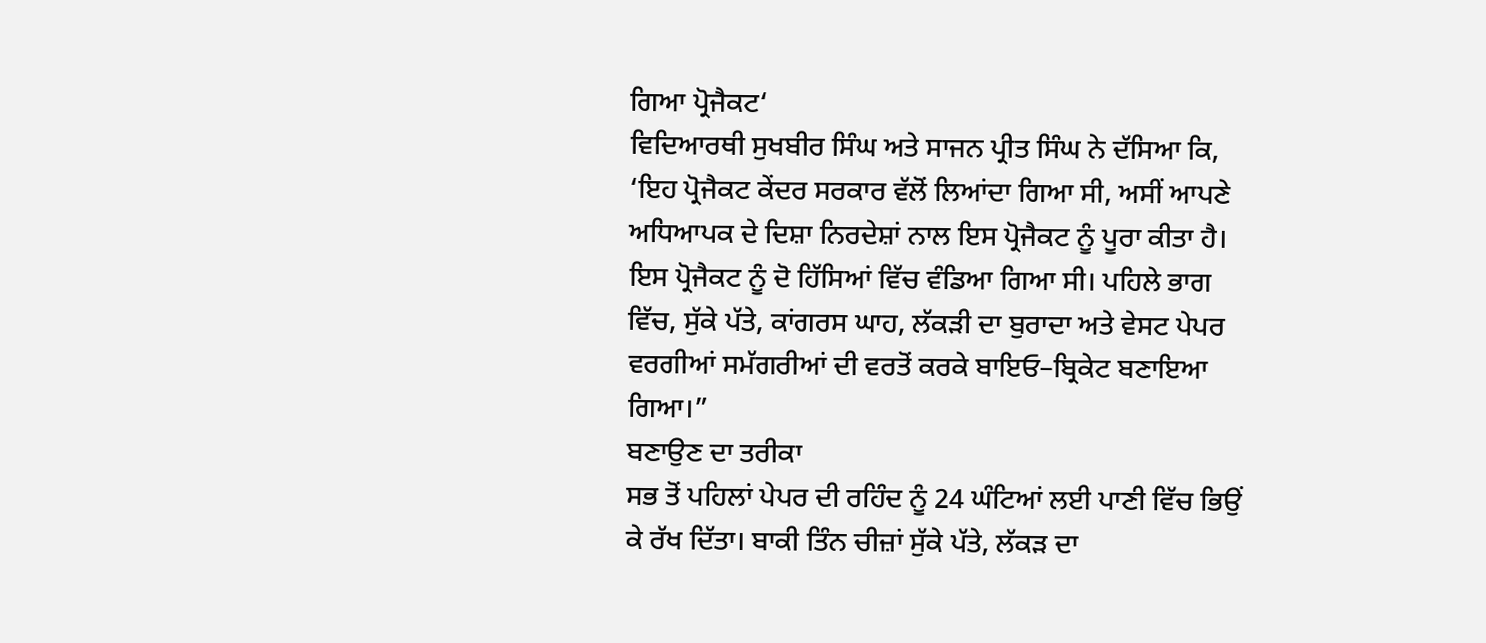ਗਿਆ ਪ੍ਰੋਜੈਕਟ‘
ਵਿਦਿਆਰਥੀ ਸੁਖਬੀਰ ਸਿੰਘ ਅਤੇ ਸਾਜਨ ਪ੍ਰੀਤ ਸਿੰਘ ਨੇ ਦੱਸਿਆ ਕਿ, ‘ਇਹ ਪ੍ਰੋਜੈਕਟ ਕੇਂਦਰ ਸਰਕਾਰ ਵੱਲੋਂ ਲਿਆਂਦਾ ਗਿਆ ਸੀ, ਅਸੀਂ ਆਪਣੇ ਅਧਿਆਪਕ ਦੇ ਦਿਸ਼ਾ ਨਿਰਦੇਸ਼ਾਂ ਨਾਲ ਇਸ ਪ੍ਰੋਜੈਕਟ ਨੂੰ ਪੂਰਾ ਕੀਤਾ ਹੈ। ਇਸ ਪ੍ਰੋਜੈਕਟ ਨੂੰ ਦੋ ਹਿੱਸਿਆਂ ਵਿੱਚ ਵੰਡਿਆ ਗਿਆ ਸੀ। ਪਹਿਲੇ ਭਾਗ ਵਿੱਚ, ਸੁੱਕੇ ਪੱਤੇ, ਕਾਂਗਰਸ ਘਾਹ, ਲੱਕੜੀ ਦਾ ਬੁਰਾਦਾ ਅਤੇ ਵੇਸਟ ਪੇਪਰ ਵਰਗੀਆਂ ਸਮੱਗਰੀਆਂ ਦੀ ਵਰਤੋਂ ਕਰਕੇ ਬਾਇਓ–ਬ੍ਰਿਕੇਟ ਬਣਾਇਆ ਗਿਆ।”
ਬਣਾਉਣ ਦਾ ਤਰੀਕਾ
ਸਭ ਤੋਂ ਪਹਿਲਾਂ ਪੇਪਰ ਦੀ ਰਹਿੰਦ ਨੂੰ 24 ਘੰਟਿਆਂ ਲਈ ਪਾਣੀ ਵਿੱਚ ਭਿਉਂ ਕੇ ਰੱਖ ਦਿੱਤਾ। ਬਾਕੀ ਤਿੰਨ ਚੀਜ਼ਾਂ ਸੁੱਕੇ ਪੱਤੇ, ਲੱਕੜ ਦਾ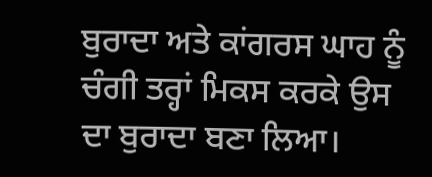ਬੁਰਾਦਾ ਅਤੇ ਕਾਂਗਰਸ ਘਾਹ ਨੂੰ ਚੰਗੀ ਤਰ੍ਹਾਂ ਮਿਕਸ ਕਰਕੇ ਉਸ ਦਾ ਬੁਰਾਦਾ ਬਣਾ ਲਿਆ।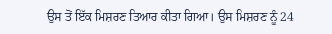ਉਸ ਤੋਂ ਇੱਕ ਮਿਸ਼ਰਣ ਤਿਆਰ ਕੀਤਾ ਗਿਆ। ਉਸ ਮਿਸ਼ਰਣ ਨੂੰ 24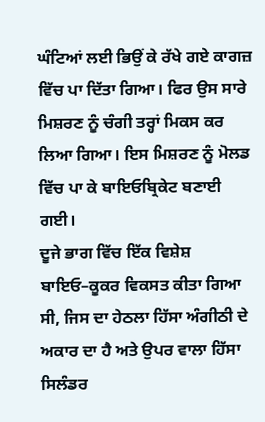ਘੰਟਿਆਂ ਲਈ ਭਿਉਂ ਕੇ ਰੱਖੇ ਗਏ ਕਾਗਜ਼ ਵਿੱਚ ਪਾ ਦਿੱਤਾ ਗਿਆ। ਫਿਰ ਉਸ ਸਾਰੇ ਮਿਸ਼ਰਣ ਨੂੰ ਚੰਗੀ ਤਰ੍ਹਾਂ ਮਿਕਸ ਕਰ ਲਿਆ ਗਿਆ। ਇਸ ਮਿਸ਼ਰਣ ਨੂੰ ਮੋਲਡ ਵਿੱਚ ਪਾ ਕੇ ਬਾਇਓਬ੍ਰਿਕੇਟ ਬਣਾਈ ਗਈ।
ਦੂਜੇ ਭਾਗ ਵਿੱਚ ਇੱਕ ਵਿਸ਼ੇਸ਼ ਬਾਇਓ–ਕੂਕਰ ਵਿਕਸਤ ਕੀਤਾ ਗਿਆ ਸੀ, ਜਿਸ ਦਾ ਹੇਠਲਾ ਹਿੱਸਾ ਅੰਗੀਠੀ ਦੇ ਅਕਾਰ ਦਾ ਹੈ ਅਤੇ ਉਪਰ ਵਾਲਾ ਹਿੱਸਾ ਸਿਲੰਡਰ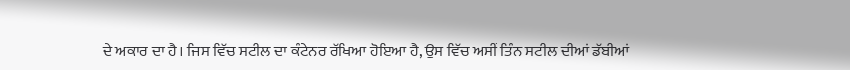ਦੇ ਅਕਾਰ ਦਾ ਹੈ। ਜਿਸ ਵਿੱਚ ਸਟੀਲ ਦਾ ਕੰਟੇਨਰ ਰੱਖਿਆ ਹੋਇਆ ਹੈ, ਉਸ ਵਿੱਚ ਅਸੀਂ ਤਿੰਨ ਸਟੀਲ ਦੀਆਂ ਡੱਬੀਆਂ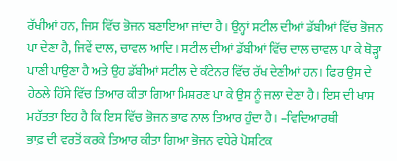ਰੱਖੀਆਂ ਹਨ, ਜਿਸ ਵਿੱਚ ਭੋਜਨ ਬਣਾਇਆ ਜਾਂਦਾ ਹੈ। ਉਨ੍ਹਾਂ ਸਟੀਲ ਦੀਆਂ ਡੱਬੀਆਂ ਵਿੱਚ ਭੋਜਨ ਪਾ ਦੇਣਾ ਹੈ, ਜਿਵੇਂ ਦਾਲ, ਚਾਵਲ ਆਦਿ। ਸਟੀਲ ਦੀਆਂ ਡੱਬੀਆਂ ਵਿੱਚ ਦਾਲ ਚਾਵਲ ਪਾ ਕੇ ਥੋੜ੍ਹਾ ਪਾਣੀ ਪਾਉਣਾ ਹੈ ਅਤੇ ਉਹ ਡੱਬੀਆਂ ਸਟੀਲ ਦੇ ਕੰਟੇਨਰ ਵਿੱਚ ਰੱਖ ਦੇਣੀਆਂ ਹਨ। ਫਿਰ ਉਸ ਦੇ ਹੇਠਲੇ ਹਿੱਸੇ ਵਿੱਚ ਤਿਆਰ ਕੀਤਾ ਗਿਆ ਮਿਸ਼ਰਣ ਪਾ ਕੇ ਉਸ ਨੂੰ ਜਲਾ ਦੇਣਾ ਹੈ। ਇਸ ਦੀ ਖਾਸ ਮਹੱਤਤਾ ਇਹ ਹੈ ਕਿ ਇਸ ਵਿੱਚ ਭੋਜਨ ਭਾਫ ਨਾਲ ਤਿਆਰ ਹੁੰਦਾ ਹੈ। –ਵਿਦਿਆਰਥੀ
ਭਾਫ਼ ਦੀ ਵਰਤੋਂ ਕਰਕੇ ਤਿਆਰ ਕੀਤਾ ਗਿਆ ਭੋਜਨ ਵਧੇਰੇ ਪੋਸ਼ਟਿਕ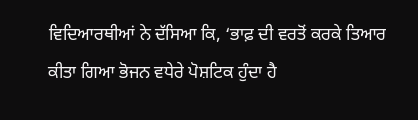ਵਿਦਿਆਰਥੀਆਂ ਨੇ ਦੱਸਿਆ ਕਿ, ‘ਭਾਫ਼ ਦੀ ਵਰਤੋਂ ਕਰਕੇ ਤਿਆਰ ਕੀਤਾ ਗਿਆ ਭੋਜਨ ਵਧੇਰੇ ਪੋਸ਼ਟਿਕ ਹੁੰਦਾ ਹੈ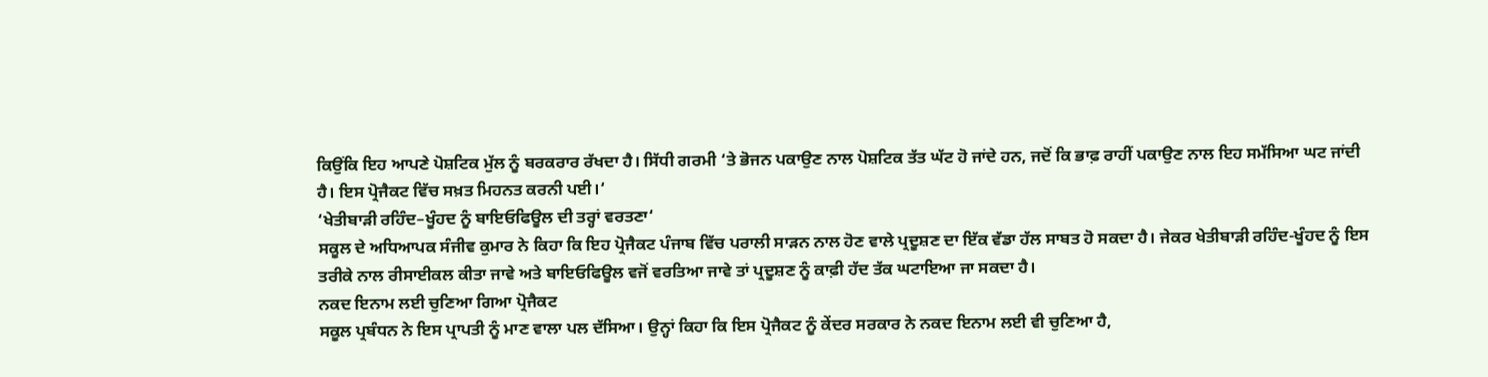ਕਿਉਂਕਿ ਇਹ ਆਪਣੇ ਪੋਸ਼ਟਿਕ ਮੁੱਲ ਨੂੰ ਬਰਕਰਾਰ ਰੱਖਦਾ ਹੈ। ਸਿੱਧੀ ਗਰਮੀ ‘ਤੇ ਭੋਜਨ ਪਕਾਉਣ ਨਾਲ ਪੋਸ਼ਟਿਕ ਤੱਤ ਘੱਟ ਹੋ ਜਾਂਦੇ ਹਨ, ਜਦੋਂ ਕਿ ਭਾਫ਼ ਰਾਹੀਂ ਪਕਾਉਣ ਨਾਲ ਇਹ ਸਮੱਸਿਆ ਘਟ ਜਾਂਦੀ ਹੈ। ਇਸ ਪ੍ਰੋਜੈਕਟ ਵਿੱਚ ਸਖ਼ਤ ਮਿਹਨਤ ਕਰਨੀ ਪਈ।‘
‘ਖੇਤੀਬਾੜੀ ਰਹਿੰਦ–ਖੂੰਹਦ ਨੂੰ ਬਾਇਓਫਿਊਲ ਦੀ ਤਰ੍ਹਾਂ ਵਰਤਣਾ‘
ਸਕੂਲ ਦੇ ਅਧਿਆਪਕ ਸੰਜੀਵ ਕੁਮਾਰ ਨੇ ਕਿਹਾ ਕਿ ਇਹ ਪ੍ਰੋਜੈਕਟ ਪੰਜਾਬ ਵਿੱਚ ਪਰਾਲੀ ਸਾੜਨ ਨਾਲ ਹੋਣ ਵਾਲੇ ਪ੍ਰਦੂਸ਼ਣ ਦਾ ਇੱਕ ਵੱਡਾ ਹੱਲ ਸਾਬਤ ਹੋ ਸਕਦਾ ਹੈ। ਜੇਕਰ ਖੇਤੀਬਾੜੀ ਰਹਿੰਦ-ਖੂੰਹਦ ਨੂੰ ਇਸ ਤਰੀਕੇ ਨਾਲ ਰੀਸਾਈਕਲ ਕੀਤਾ ਜਾਵੇ ਅਤੇ ਬਾਇਓਫਿਊਲ ਵਜੋਂ ਵਰਤਿਆ ਜਾਵੇ ਤਾਂ ਪ੍ਰਦੂਸ਼ਣ ਨੂੰ ਕਾਫ਼ੀ ਹੱਦ ਤੱਕ ਘਟਾਇਆ ਜਾ ਸਕਦਾ ਹੈ।
ਨਕਦ ਇਨਾਮ ਲਈ ਚੁਣਿਆ ਗਿਆ ਪ੍ਰੋਜੈਕਟ
ਸਕੂਲ ਪ੍ਰਬੰਧਨ ਨੇ ਇਸ ਪ੍ਰਾਪਤੀ ਨੂੰ ਮਾਣ ਵਾਲਾ ਪਲ ਦੱਸਿਆ। ਉਨ੍ਹਾਂ ਕਿਹਾ ਕਿ ਇਸ ਪ੍ਰੋਜੈਕਟ ਨੂੰ ਕੇਂਦਰ ਸਰਕਾਰ ਨੇ ਨਕਦ ਇਨਾਮ ਲਈ ਵੀ ਚੁਣਿਆ ਹੈ,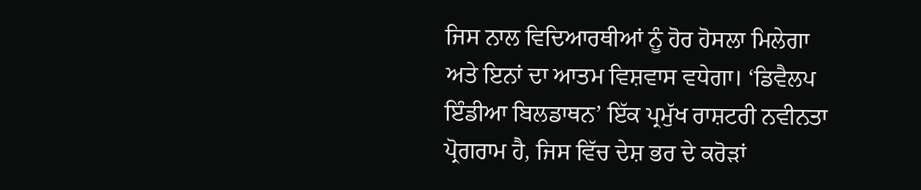ਜਿਸ ਨਾਲ ਵਿਦਿਆਰਥੀਆਂ ਨੂੰ ਹੋਰ ਹੋਸਲਾ ਮਿਲੇਗਾ ਅਤੇ ਇਨਾਂ ਦਾ ਆਤਮ ਵਿਸ਼ਵਾਸ ਵਧੇਗਾ। ‘ਡਿਵੈਲਪ ਇੰਡੀਆ ਬਿਲਡਾਥਨ’ ਇੱਕ ਪ੍ਰਮੁੱਖ ਰਾਸ਼ਟਰੀ ਨਵੀਨਤਾ ਪ੍ਰੋਗਰਾਮ ਹੈ, ਜਿਸ ਵਿੱਚ ਦੇਸ਼ ਭਰ ਦੇ ਕਰੋੜਾਂ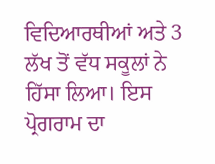ਵਿਦਿਆਰਥੀਆਂ ਅਤੇ 3 ਲੱਖ ਤੋਂ ਵੱਧ ਸਕੂਲਾਂ ਨੇ ਹਿੱਸਾ ਲਿਆ। ਇਸ ਪ੍ਰੋਗਰਾਮ ਦਾ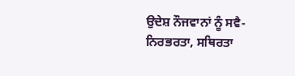ਉਦੇਸ਼ ਨੌਜਵਾਨਾਂ ਨੂੰ ਸਵੈ-ਨਿਰਭਰਤਾ, ਸਥਿਰਤਾ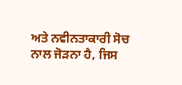ਅਤੇ ਨਵੀਨਤਾਕਾਰੀ ਸੋਚ ਨਾਲ ਜੋੜਨਾ ਹੈ, ਜਿਸ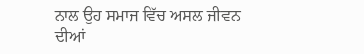ਨਾਲ ਉਹ ਸਮਾਜ ਵਿੱਚ ਅਸਲ ਜੀਵਨ ਦੀਆਂ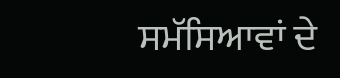ਸਮੱਸਿਆਵਾਂ ਦੇ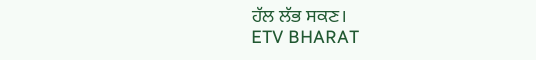ਹੱਲ ਲੱਭ ਸਕਣ।
ETV BHARAT